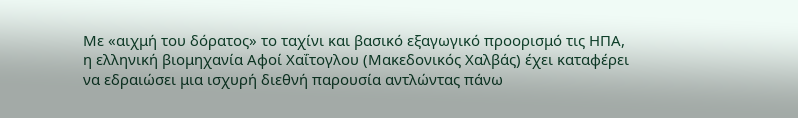Με «αιχμή του δόρατος» το ταχίνι και βασικό εξαγωγικό προορισμό τις ΗΠΑ, η ελληνική βιομηχανία Αφοί Χαΐτογλου (Μακεδονικός Χαλβάς) έχει καταφέρει να εδραιώσει μια ισχυρή διεθνή παρουσία αντλώντας πάνω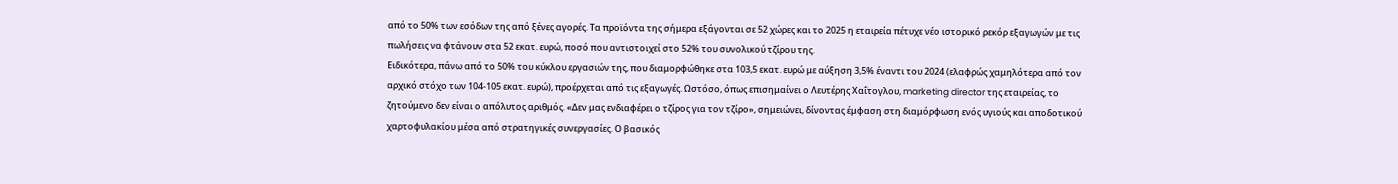από το 50% των εσόδων της από ξένες αγορές. Τα προϊόντα της σήμερα εξάγονται σε 52 χώρες και το 2025 η εταιρεία πέτυχε νέο ιστορικό ρεκόρ εξαγωγών με τις πωλήσεις να φτάνουν στα 52 εκατ. ευρώ, ποσό που αντιστοιχεί στο 52% του συνολικού τζίρου της.
Ειδικότερα, πάνω από το 50% του κύκλου εργασιών της, που διαμορφώθηκε στα 103,5 εκατ. ευρώ με αύξηση 3,5% έναντι του 2024 (ελαφρώς χαμηλότερα από τον αρχικό στόχο των 104-105 εκατ. ευρώ), προέρχεται από τις εξαγωγές. Ωστόσο, όπως επισημαίνει ο Λευτέρης Χαΐτογλου, marketing director της εταιρείας, το ζητούμενο δεν είναι ο απόλυτος αριθμός. «Δεν μας ενδιαφέρει ο τζίρος για τον τζίρο», σημειώνει, δίνοντας έμφαση στη διαμόρφωση ενός υγιούς και αποδοτικού χαρτοφυλακίου μέσα από στρατηγικές συνεργασίες. Ο βασικός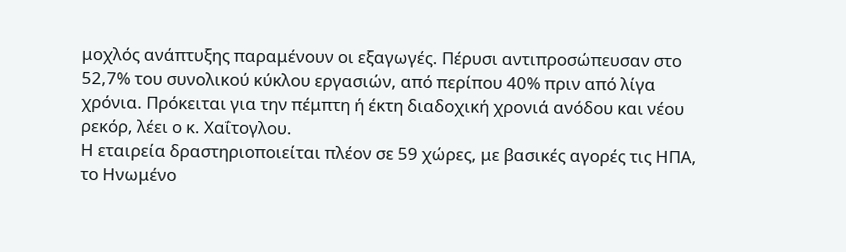μοχλός ανάπτυξης παραμένουν οι εξαγωγές. Πέρυσι αντιπροσώπευσαν στο 52,7% του συνολικού κύκλου εργασιών, από περίπου 40% πριν από λίγα χρόνια. Πρόκειται για την πέμπτη ή έκτη διαδοχική χρονιά ανόδου και νέου ρεκόρ, λέει ο κ. Χαΐτογλου.
Η εταιρεία δραστηριοποιείται πλέον σε 59 χώρες, με βασικές αγορές τις ΗΠΑ, το Ηνωμένο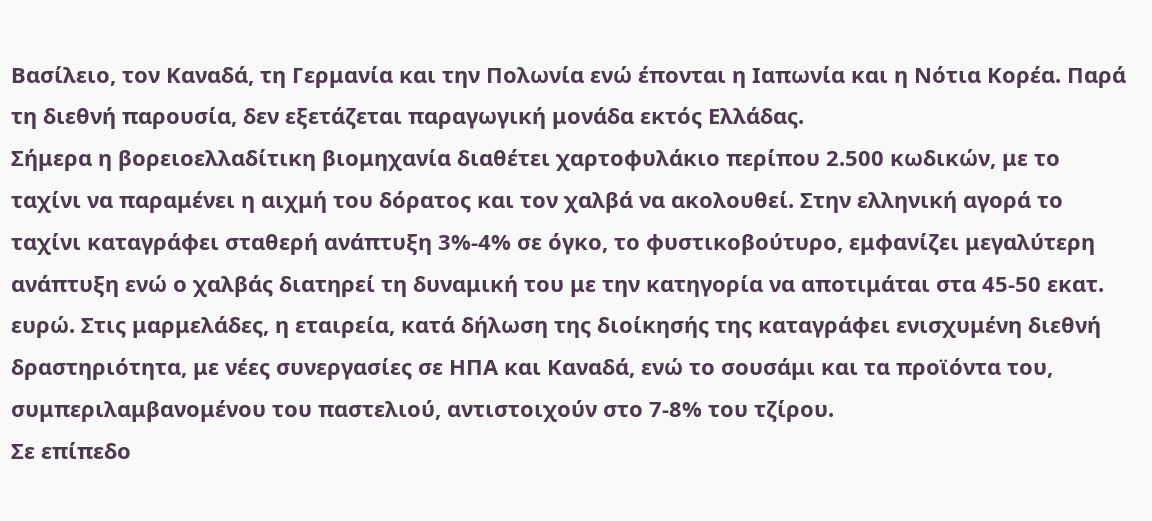Βασίλειο, τον Καναδά, τη Γερμανία και την Πολωνία ενώ έπονται η Ιαπωνία και η Νότια Κορέα. Παρά τη διεθνή παρουσία, δεν εξετάζεται παραγωγική μονάδα εκτός Ελλάδας.
Σήμερα η βορειοελλαδίτικη βιομηχανία διαθέτει χαρτοφυλάκιο περίπου 2.500 κωδικών, με το ταχίνι να παραμένει η αιχμή του δόρατος και τον χαλβά να ακολουθεί. Στην ελληνική αγορά το ταχίνι καταγράφει σταθερή ανάπτυξη 3%-4% σε όγκο, το φυστικοβούτυρο, εμφανίζει μεγαλύτερη ανάπτυξη ενώ ο χαλβάς διατηρεί τη δυναμική του με την κατηγορία να αποτιμάται στα 45-50 εκατ. ευρώ. Στις μαρμελάδες, η εταιρεία, κατά δήλωση της διοίκησής της καταγράφει ενισχυμένη διεθνή δραστηριότητα, με νέες συνεργασίες σε ΗΠΑ και Καναδά, ενώ το σουσάμι και τα προϊόντα του, συμπεριλαμβανομένου του παστελιού, αντιστοιχούν στο 7-8% του τζίρου.
Σε επίπεδο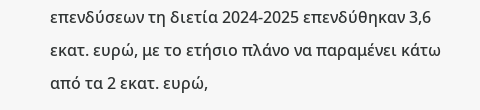επενδύσεων τη διετία 2024-2025 επενδύθηκαν 3,6 εκατ. ευρώ, με το ετήσιο πλάνο να παραμένει κάτω από τα 2 εκατ. ευρώ,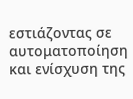εστιάζοντας σε αυτοματοποίηση και ενίσχυση της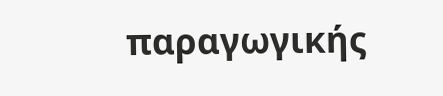παραγωγικής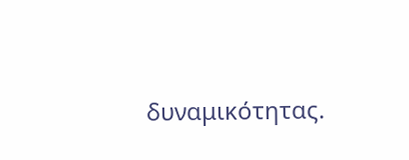δυναμικότητας.